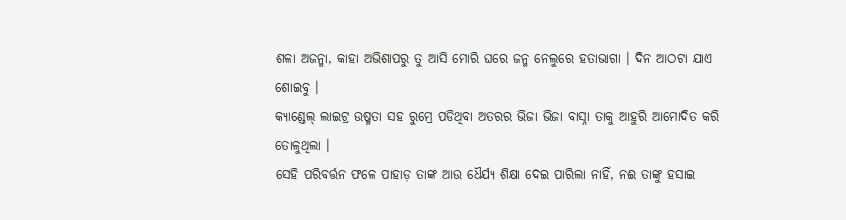ଶଳା ଅଜନ୍ମା, କାହା ଅଭିଶାପରୁ ତୁ ଆସି ମୋରି ଘରେ ଜନ୍ମ ନେଲୁରେ ହତାଭାଗା । ଦିନ ଆଠଟା ଯାଏ ଶୋଇବୁ ।
କ୍ୟାଣ୍ଡେଲ୍ ଲାଇଟ୍ର ଉଷ୍ମତା ସହ ରୁମ୍ରେ ପଡିଥିବା ଅତରର ଭିଜା ଭିଜା ବାସ୍ନା ତାକୁ ଆହୁରି ଆମୋଦିତ କରି ତୋଳୁଥିଲା ।
ସେହି ପରିବର୍ତ୍ତନ ଫଳେ ପାହାଡ଼ ତାଙ୍କ ଆଉ ଧୈର୍ଯ୍ୟ ଶିକ୍ଷା ଦେଇ ପାରିଲା ନାହିଁ, ନଈ ତାଙ୍କୁ ହସାଇ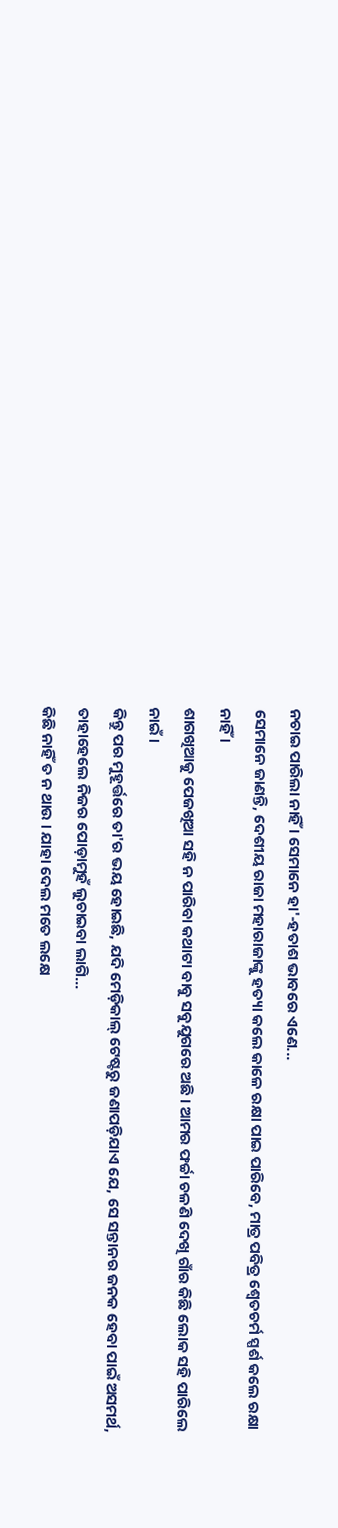ନଚାଇ ପାରିଲା ନାହିଁ । ସେମାନେ ହା'-ହତାଶ ଭାବରେ ଏଣେ...
ସେମାନେ ଜାଣନ୍ତି, ଦେଶୀୟ ରାଜା ମହାରାଜାଙ୍କୁ ହତ୍ୟା କଲେ କାଳେ ରକ୍ଷା ପାଇ ପାରିବେ, ମାତ୍ର ପବିତ୍ର ଶ୍ୱେତଚର୍ମ ସ୍ପର୍ଶ କଲେ ରକ୍ଷା ନାହିଁ ।
ଶାଗଖିଆକୁ ପେଜଖିଆ ସହି ନ ପାରିବା କଥାଟା ବାବୁ ସବୁଯୁଗରେ ଅଛି । ଆମର ଫର୍ଚ୍ଚା ଚଳଣି ଦେଖି ଗାଁର କିଛି ଲୋକ ସହି ପାରିଲେ ନାଇଁ ।
କିନ୍ତୁ ପର ମୁହୂର୍ତ୍ତରେ ତା'ର ଭୟ ହୋଇଛି, ଯଦି ମେଡ଼ିକାଲ୍ ଟେଷ୍ଟରୁ ଜଣାପଡ଼ିଯାଏ ଯେ, ସେ ସନ୍ତାନର ଜନକ ହେବା ପାଇଁ ଅସମର୍ଥ, ତାହାହେଲେ ନିଜର ପୋଡ଼ାମୁହଁ ଲୁଚାଇବା ଲାଗି...
କିଛି ନାହିଁ ତ ନ ଥାଉ । ଯାହା ଦେଲ ମତେ ଲକ୍ଷେ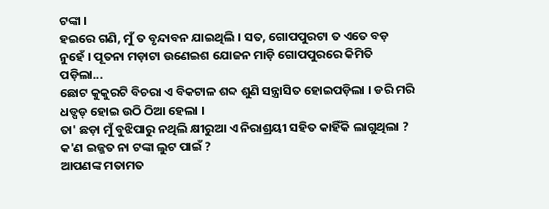ଟଙ୍କା ।
ହଇରେ ଗଣି, ମୁଁ ତ ବୃନ୍ଦାବନ ଯାଇଥିଲି । ସତ, ଗୋପପୁରଟା ତ ଏତେ ବଡ଼ ନୁହେଁ । ପୂତନା ମଡ଼ାଟା ଉଣେଇଶ ଯୋଜନ ମାଡ଼ି ଗୋପପୁରରେ କିମିତି ପଡ଼ିଲା...
ଛୋଟ କୁକୁରଟି ବିଚରା ଏ ବିକଟାଳ ଶବ୍ଦ ଶୁଣି ସନ୍ତ୍ରାସିତ ହୋଇପଡ଼ିଲା । ଡରି ମରି ଧଡ୍ପଡ୍ ହୋଇ ଉଠି ଠିଆ ହେଲା ।
ତା' ଛଡ଼ା ମୁଁ ବୁଝିପାରୁ ନଥିଲି କ୍ଷୀରୁଆ ଏ ନିରାଶ୍ରୟୀ ସହିତ କାହିଁକି ଲାଗୁଥିଲା ? କ'ଣ ଇଜ୍ଜତ ନା ଟଙ୍କା ଲୁଟ ପାଇଁ ?
ଆପଣଙ୍କ ମତାମତ